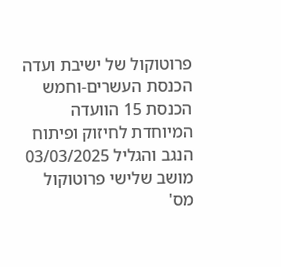פרוטוקול של ישיבת ועדה הכנסת העשרים-וחמש הכנסת 15 הוועדה המיוחדת לחיזוק ופיתוח הנגב והגליל 03/03/2025 מושב שלישי פרוטוקול מס'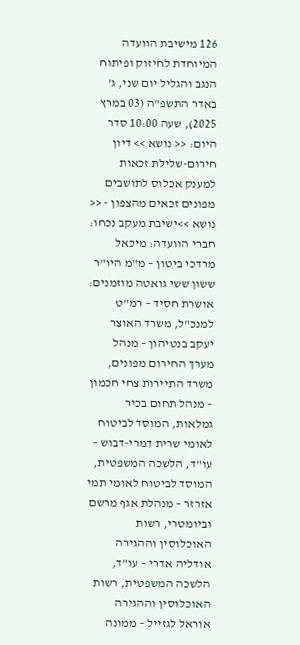126 מישיבת הוועדה המיוחדת לחיזוק ופיתוח הנגב והגליל יום שני, ג' באדר התשפ"ה (03 במרץ 2025), שעה 10:00 סדר היום: << נושא >> דיון חירום-שלילת זכאות למענק אכלוס לתושבים מפונים זכאים מהצפון - << נושא >>ישיבת מעקב נכחו: חברי הוועדה: מיכאל מרדכי ביטון – מ"מ היו"ר ששון ששי גואטה מוזמנים: אושרת חסיד – רמ"ט למנכ"ל, משרד האוצר יעקב בנטיהון – מנהל מערך החירום מפונים, משרד התיירות צחי חכמון – מנהל תחום בכיר גמלאות, המוסד לביטוח לאומי שרית דמרי-דבוש – עו"ד, הלשכה המשפטית, המוסד לביטוח לאומי תמי אזרזר – מנהלת אגף מרשם וביומטרי, רשות האוכלוסין וההגירה אודליה אדרי – עו"ד, הלשכה המשפטית, רשות האוכלוסין וההגירה אוראל לגזייל – ממונה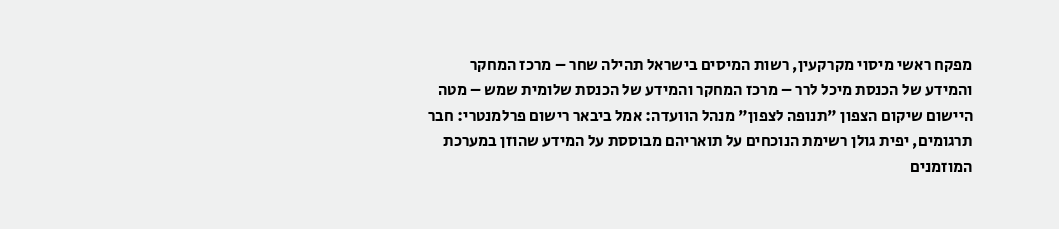מפקח ראשי מיסוי מקרקעין, רשות המיסים בישראל תהילה שחר – מרכז המחקר והמידע של הכנסת מיכל לרר – מרכז המחקר והמידע של הכנסת שלומית שמש – מטה היישום שיקום הצפון "תנופה לצפון" מנהל הוועדה: אמל ביבאר רישום פרלמנטרי: חבר תרגומים, יפית גולן רשימת הנוכחים על תואריהם מבוססת על המידע שהוזן במערכת המוזמנים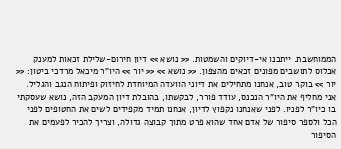הממוחשבת. ייתכנו אי-דיוקים והשמטות. << נושא >> דיון חירום-שלילת זכאות למענק אכלוס לתושבים מפונים זכאים מהצפון. << נושא >> << יור >> היו"ר מיכאל מרדכי ביטון: << יור >> בוקר טוב, אנחנו מתחילים את דיוני הוועדה המיוחדת לחיזוק ופיתוח הנגב והגליל. אני מחליף את היו"ר הנכנס, עודד פורר, לבקשתו, בהובלת דיון המעקב הזה, נושא שעסקתי בו כיו"ר לפניו. לפני שאנחנו נקפוץ לדיון, אנחנו תמיד מקפידים לשים את החטופים לפני הכל ולספר סיפור של אדם אחד שהוא פרט מתוך קבוצה גדולה, וצריך להכיר לפעמים את הסיפור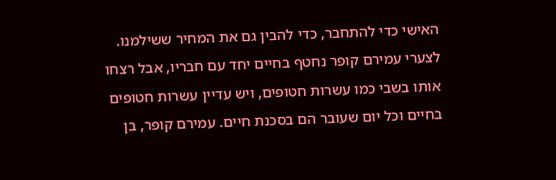האישי כדי להתחבר, כדי להבין גם את המחיר ששילמנו. לצערי עמירם קופר נחטף בחיים יחד עם חבריו, אבל רצחו אותו בשבי כמו עשרות חטופים, ויש עדיין עשרות חטופים בחיים וכל יום שעובר הם בסכנת חיים. עמירם קופר, בן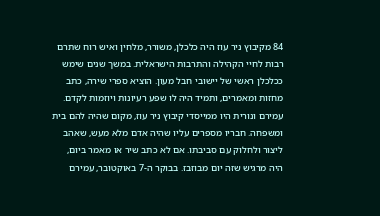84 מקיבוץ ניר עוז היה כלכלן, משורר, מלחין ואיש רוח שתרם רבות לחיי הקהילה והתרבות הישראלית. במשך שנים שימש ככלכלן ראשי של יישובי חבל מעון. הוציא ספרי שירה, כתב מחזות ומאמרים, ותמיד היה לו שפע רעיונות ויוזמות לקדם. עמירם ונורית היו ממייסדי קיבוץ ניר עוז, מקום שהיה להם בית ומשפחה. חבריו מספרים עליו שהיה אדם מלא מעש, שאהב ליצור ולחלוק עם סביבתו. אם לא כתב שיר או מאמר ביום, היה מרגיש שזה יום מבוזבז. בבוקר ה-7 באוקטובר, עמירם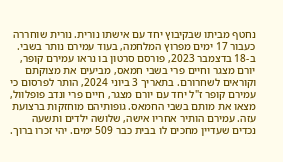נחטף מביתו שבקיבוץ יחד עם אישתו נורית. נורית שוחררה כעבור 17 ימים מפרוץ המלחמה, בעוד עמירם נותר בשבי. ב-18 בדצמבר 2023, פורסם סרטון בו נראו עמירם קופר, יורם מצגר וחיים פרי בשבי חמאס, מביעים את מצוקתם וקוראים לשחרורם. בתאריך 3 ביוני 2024, הותר לפרסום כי עמירם קופר ז"ל יחד עם יורם מצגר, חיים פרי ונדב פופלוול, מצאו את מותם בשבי החמאס. גופותיהם מוחזקות ברצועת עזה. עמירם הותיר אחריו אישה, שלושה ילדים ותשעה נכדים שעדיין מחכים לו בבית כבר 509 ימים. יהי זכרו ברוך.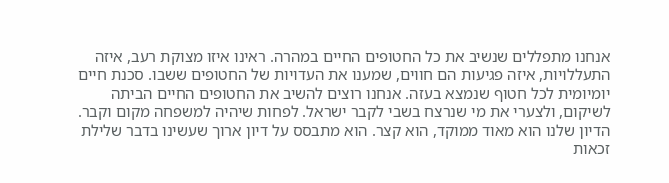אנחנו מתפללים שנשיב את כל החטופים החיים במהרה. ראינו איזו מצוקת רעב, איזה התעללויות, איזה פגיעות הם חווים, שמענו את העדויות של החטופים ששבו. סכנת חיים יומיומית לכל חטוף שנמצא בעזה. אנחנו רוצים להשיב את החטופים החיים הביתה לשיקום, ולצערי את מי שנרצח בשבי לקבר ישראל. לפחות שיהיה למשפחה מקום וקבר. הדיון שלנו הוא מאוד ממוקד, הוא קצר. הוא מתבסס על דיון ארוך שעשינו בדבר שלילת זכאות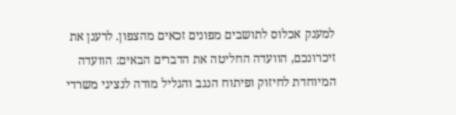למענק אכלוס לתושבים מפונים זכאים מהצפון. לרענן את זיכרונכם, הוועדה החליטה את הדברים הבאים: הוועדה המיוחדת לחיזוק ופיתוח הנגב והגליל מודה לנציגי משרדי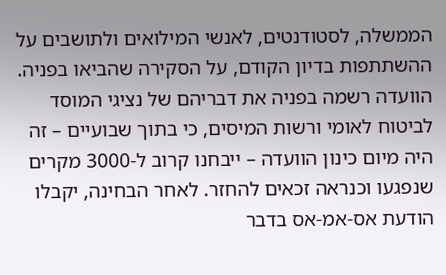הממשלה, לסטודנטים, לאנשי המילואים ולתושבים על ההשתתפות בדיון הקודם, על הסקירה שהביאו בפניה. הוועדה רשמה בפניה את דבריהם של נציגי המוסד לביטוח לאומי ורשות המיסים, כי בתוך שבועיים – זה היה מיום כינון הוועדה – ייבחנו קרוב ל-3000 מקרים שנפגעו וכנראה זכאים להחזר. לאחר הבחינה, יקבלו הודעת אס-אמ-אס בדבר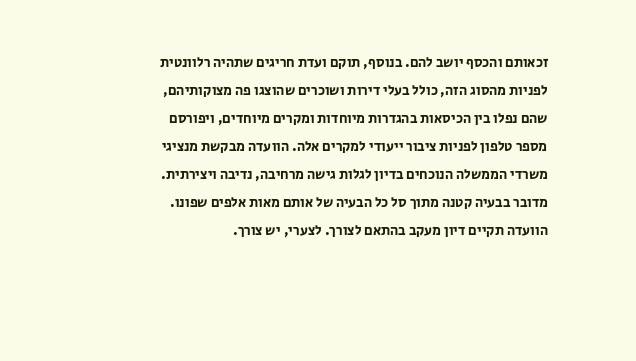זכאותם והכסף יושב להם. בנוסף, תוקם ועדת חריגים שתהיה רלוונטית לפניות מהסוג הזה, כולל בעלי דירות ושוכרים שהוצגו פה מצוקותיהם, שהם נפלו בין הכיסאות בהגדרות מיוחדות ומקרים מיוחדים, ויפורסם מספר טלפון לפניות ציבור ייעודי למקרים אלה. הוועדה מבקשת מנציגי משרדי הממשלה הנוכחים בדיון לגלות גישה מרחיבה, נדיבה ויצירתית. מדובר בבעיה קטנה מתוך סל כל הבעיה של אותם מאות אלפים שפונו. הוועדה תקיים דיון מעקב בהתאם לצורך. לצערי, יש צורך.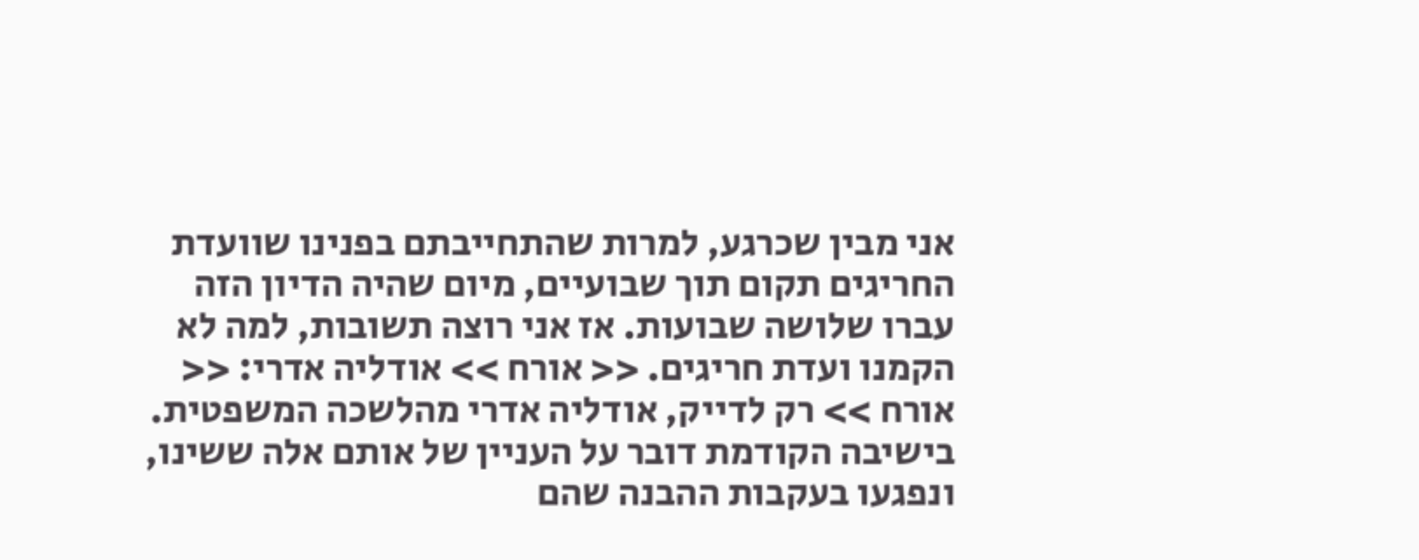אני מבין שכרגע, למרות שהתחייבתם בפנינו שוועדת החריגים תקום תוך שבועיים, מיום שהיה הדיון הזה עברו שלושה שבועות. אז אני רוצה תשובות, למה לא הקמנו ועדת חריגים. << אורח >> אודליה אדרי: << אורח >> רק לדייק, אודליה אדרי מהלשכה המשפטית. בישיבה הקודמת דובר על העניין של אותם אלה ששינו, ונפגעו בעקבות ההבנה שהם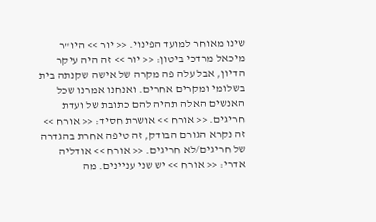שינו מאוחר למועד הפינוי. << יור >> היו"ר מיכאל מרדכי ביטון: << יור >> זה היה עיקר הדיון, אבל עלה פה מקרה של אישה שקנתה בית בשלומי ומקרים אחרים. ואנחנו אמרנו שכל האנשים האלה תהיה להם כתובת של ועדת חריגים. << אורח >> אושרת חסיד: << אורח >> זה נקרא הגורם הבודק, זה טיפה אחרת בהגדרה של חריגים/לא חריגים. << אורח >> אודליה אדרי: << אורח >> יש שני עניינים. מה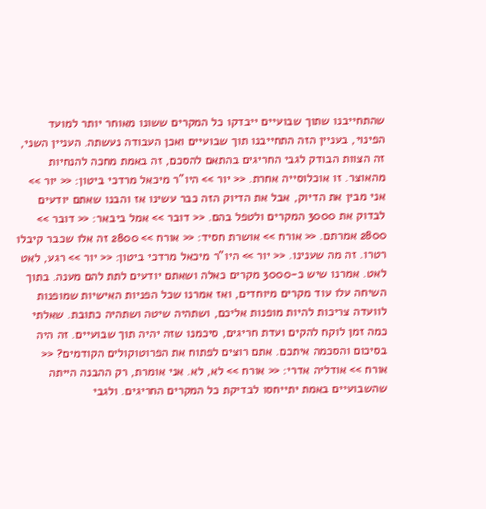שהתחייבנו שתוך שבועיים ייבדקו כל המקרים ששונו מאוחר יותר למועד הפינוי, בעניין הזה התחייבנו תוך שבועיים ואכן העבודה נעשתה. העניין השני, זה הצוות הבודק לגבי החריגים בהתאם להסכם, זה באמת מחכה להנחיות מהאוצר. זו אוכלוסייה אחרת. << יור >> היו"ר מיכאל מרדכי ביטון: << יור >> אני מבין את הדיוק, אבל את הדיוק הזה כבר עשינו אז והבנו שאתם יודעים לבדוק את 3000 המקרים ולטפל בהם. << דובר >> אמל ביבאר: << דובר >> 2800 אמרתם. << אורח >> אושרת חסיד: << אורח >> 2800 זה אלו שכבר קיבלו רטרו. זה מה שענינו. << יור >> היו"ר מיכאל מרדכי ביטון: << יור >> רגע, לאט לאט. אמרנו שיש כ-3000 מקרים כאלה ושאתם יודעים לתת להם מענה. בתוך השיחה עלו עוד מקרים מיוחדים, ואז אמרנו שכל הפניות האישיות שמופנות לוועדה צריכות להיות מופנות אליכם, ושתהיה שיטה ושתהיה כתובת. שאלתי כמה זמן לוקח להקים ועדת חריגים, סיכמנו שזה יהיה תוך שבועיים. זה היה בסיכום והסכמה איתכם. אתם רוצים לפתוח את הפרוטוקולים הקודמים? << אורח >> אודליה אדרי: << אורח >> לא, לא. אני אומרת, רק ההבנה הייתה שהשבועיים באמת יתייחסו לבדיקת כל המקרים החריגים. ולגבי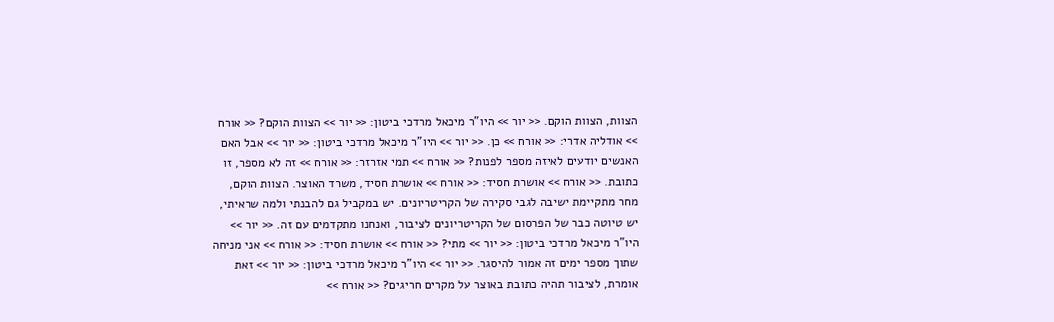הצוות, הצוות הוקם. << יור >> היו"ר מיכאל מרדכי ביטון: << יור >> הצוות הוקם? << אורח >> אודליה אדרי: << אורח >> כן. << יור >> היו"ר מיכאל מרדכי ביטון: << יור >> אבל האם האנשים יודעים לאיזה מספר לפנות? << אורח >> תמי אזרזר: << אורח >> זה לא מספר, זו כתובת. << אורח >> אושרת חסיד: << אורח >> אושרת חסיד, משרד האוצר. הצוות הוקם, מחר מתקיימת ישיבה לגבי סקירה של הקריטריונים. יש במקביל גם להבנתי ולמה שראיתי, יש טיוטה כבר של הפרסום של הקריטריונים לציבור, ואנחנו מתקדמים עם זה. << יור >> היו"ר מיכאל מרדכי ביטון: << יור >> מתי? << אורח >> אושרת חסיד: << אורח >> אני מניחה שתוך מספר ימים זה אמור להיסגר. << יור >> היו"ר מיכאל מרדכי ביטון: << יור >> זאת אומרת, לציבור תהיה כתובת באוצר על מקרים חריגים? << אורח >>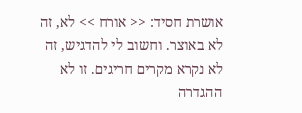אושרת חסיד: << אורח >> לא, זה לא באוצר. וחשוב לי להדגיש, זה לא נקרא מקרים חריגים. זו לא ההגדרה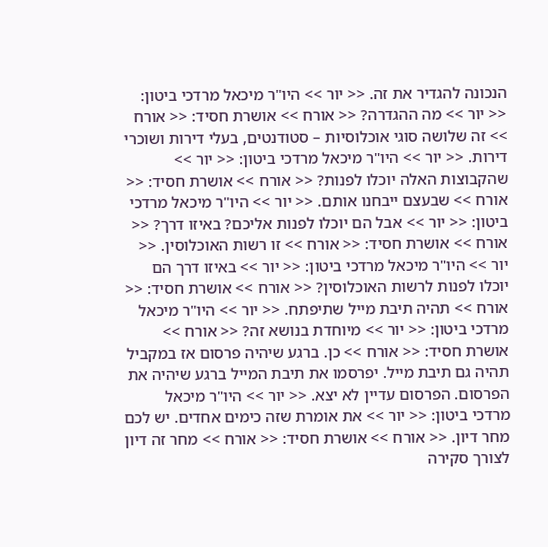הנכונה להגדיר את זה. << יור >> היו"ר מיכאל מרדכי ביטון: << יור >> מה ההגדרה? << אורח >> אושרת חסיד: << אורח >> זה שלושה סוגי אוכלוסיות – סטודנטים, בעלי דירות ושוכרי דירות. << יור >> היו"ר מיכאל מרדכי ביטון: << יור >> שהקבוצות האלה יוכלו לפנות? << אורח >> אושרת חסיד: << אורח >> שבעצם ייבחנו אותם. << יור >> היו"ר מיכאל מרדכי ביטון: << יור >> אבל הם יוכלו לפנות אליכם? באיזו דרך? << אורח >> אושרת חסיד: << אורח >> זו רשות האוכלוסין. << יור >> היו"ר מיכאל מרדכי ביטון: << יור >> באיזו דרך הם יוכלו לפנות לרשות האוכלוסין? << אורח >> אושרת חסיד: << אורח >> תהיה תיבת מייל שתיפתח. << יור >> היו"ר מיכאל מרדכי ביטון: << יור >> מיוחדת בנושא זה? << אורח >> אושרת חסיד: << אורח >> כן. ברגע שיהיה פרסום אז במקביל תהיה גם תיבת מייל. יפרסמו את תיבת המייל ברגע שיהיה את הפרסום. הפרסום עדיין לא יצא. << יור >> היו"ר מיכאל מרדכי ביטון: << יור >> את אומרת שזה כימים אחדים. יש לכם מחר דיון. << אורח >> אושרת חסיד: << אורח >> מחר זה דיון לצורך סקירה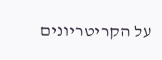על הקריטריונים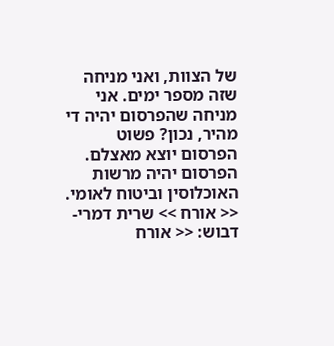של הצוות, ואני מניחה שזה מספר ימים. אני מניחה שהפרסום יהיה די מהיר, נכון? פשוט הפרסום יוצא מאצלם. הפרסום יהיה מרשות האוכלוסין וביטוח לאומי. << אורח >> שרית דמרי-דבוש: << אורח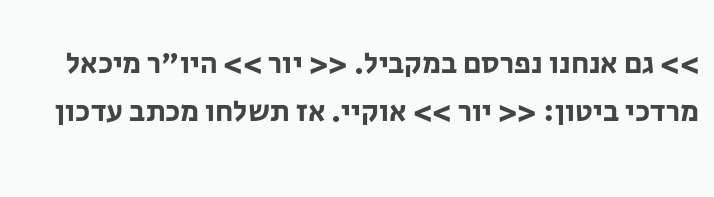>> גם אנחנו נפרסם במקביל. << יור >> היו"ר מיכאל מרדכי ביטון: << יור >> אוקיי. אז תשלחו מכתב עדכון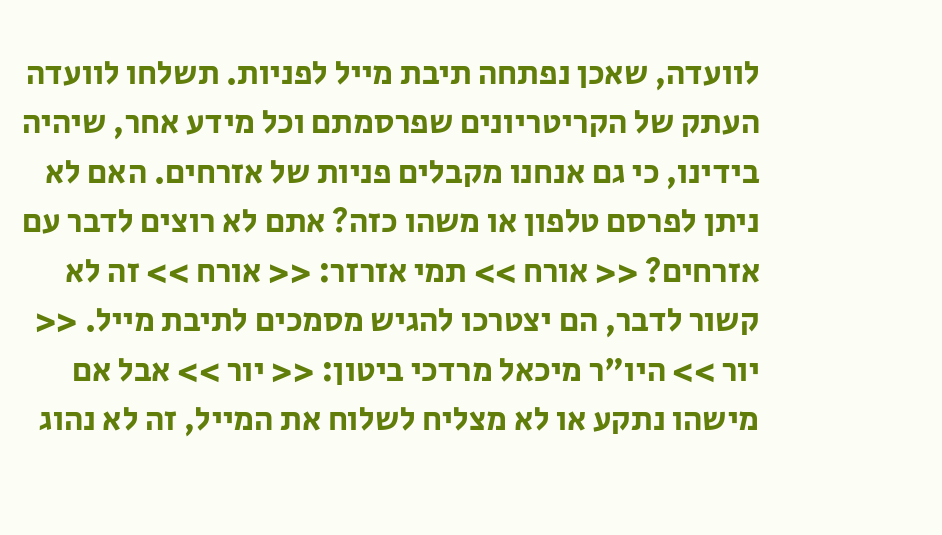לוועדה, שאכן נפתחה תיבת מייל לפניות. תשלחו לוועדה העתק של הקריטריונים שפרסמתם וכל מידע אחר, שיהיה בידינו, כי גם אנחנו מקבלים פניות של אזרחים. האם לא ניתן לפרסם טלפון או משהו כזה? אתם לא רוצים לדבר עם אזרחים? << אורח >> תמי אזרזר: << אורח >> זה לא קשור לדבר, הם יצטרכו להגיש מסמכים לתיבת מייל. << יור >> היו"ר מיכאל מרדכי ביטון: << יור >> אבל אם מישהו נתקע או לא מצליח לשלוח את המייל, זה לא נהוג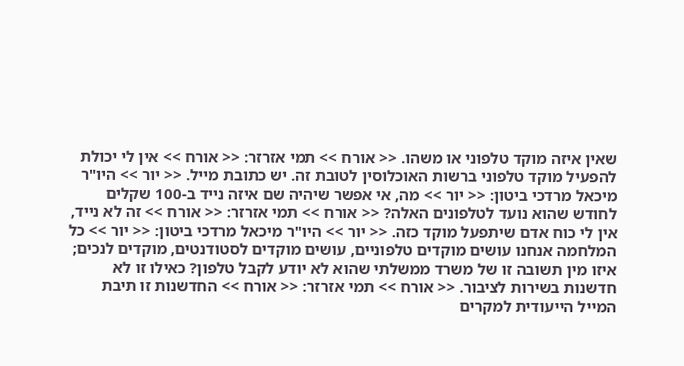שאין איזה מוקד טלפוני או משהו. << אורח >> תמי אזרזר: << אורח >> אין לי יכולת להפעיל מוקד טלפוני ברשות האוכלוסין לטובת זה. יש כתובת מייל. << יור >> היו"ר מיכאל מרדכי ביטון: << יור >> מה, אי אפשר שיהיה שם איזה נייד ב-100 שקלים לחודש שהוא נועד לטלפונים האלה? << אורח >> תמי אזרזר: << אורח >> זה לא נייד, אין לי כוח אדם שיתפעל מוקד כזה. << יור >> היו"ר מיכאל מרדכי ביטון: << יור >> כל המלחמה אנחנו עושים מוקדים טלפוניים, עושים מוקדים לסטודנטים, מוקדים לנכים; איזו מין תשובה זו של משרד ממשלתי שהוא לא יודע לקבל טלפון? כאילו זו לא חדשנות בשירות לציבור. << אורח >> תמי אזרזר: << אורח >> החדשנות זו תיבת המייל הייעודית למקרים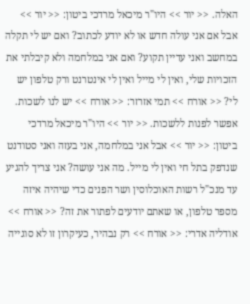האלה. << יור >> היו"ר מיכאל מרדכי ביטון: << יור >> אבל אם אני עולה חדש או לא יודע לכתוב? ואם יש לי תקלה במחשב ואני עדיין תקוע? ואם אני במלחמה ולא קיבלתי את הזכויות שלי, ואין לי מייל ואין לי אינטרנט ורק טלפון יש לי? << אורח >> תמי אזרזר: << אורח >> יש לנו לשכות. אפשר לפנות ללשכות. << יור >> היו"ר מיכאל מרדכי ביטון: << יור >> אבל אני במלחמה, אני בעזה ואני סטודנט שנדפק בתל חי ואין לי מייל. מה אני עושה? אני צריך להגיע עד מנכ"ל רשות האוכלוסין ושר הפנים כדי שיהיה איזה מספר טלפון, או שאתם יודעים לפתור את זה? << אורח >> אודליה אדרי: << אורח >> רק נבהיר, כעיקרון זו לא סוגייה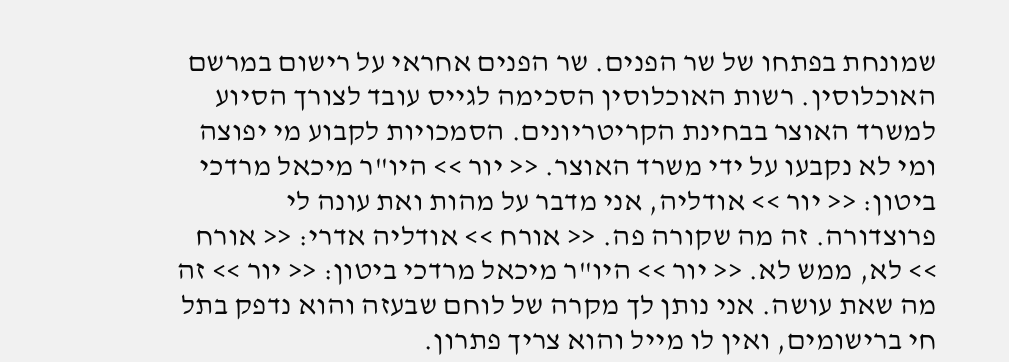שמונחת בפתחו של שר הפנים. שר הפנים אחראי על רישום במרשם האוכלוסין. רשות האוכלוסין הסכימה לגייס עובד לצורך הסיוע למשרד האוצר בבחינת הקריטריונים. הסמכויות לקבוע מי יפוצה ומי לא נקבעו על ידי משרד האוצר. << יור >> היו"ר מיכאל מרדכי ביטון: << יור >> אודליה, אני מדבר על מהות ואת עונה לי פרוצדורה. זה מה שקורה פה. << אורח >> אודליה אדרי: << אורח >> לא, ממש לא. << יור >> היו"ר מיכאל מרדכי ביטון: << יור >> זה מה שאת עושה. אני נותן לך מקרה של לוחם שבעזה והוא נדפק בתל חי ברישומים, ואין לו מייל והוא צריך פתרון.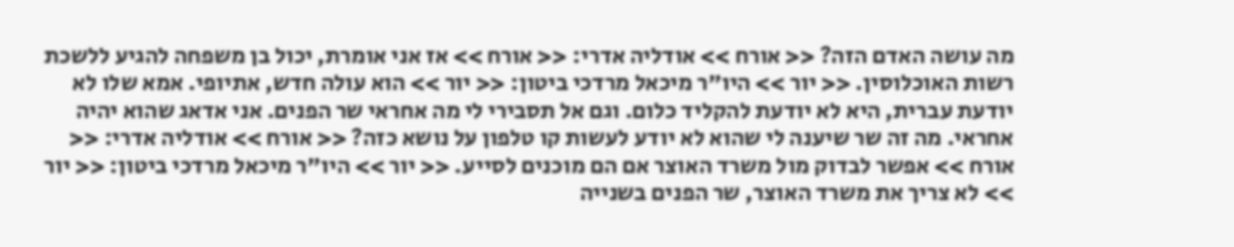מה עושה האדם הזה? << אורח >> אודליה אדרי: << אורח >> אז אני אומרת, יכול בן משפחה להגיע ללשכת רשות האוכלוסין. << יור >> היו"ר מיכאל מרדכי ביטון: << יור >> הוא עולה חדש, אתיופי. אמא שלו לא יודעת עברית, היא לא יודעת להקליד כלום. וגם אל תסבירי לי מה אחראי שר הפנים. אני אדאג שהוא יהיה אחראי. מה זה שר שיענה לי שהוא לא יודע לעשות קו טלפון על נושא כזה? << אורח >> אודליה אדרי: << אורח >> אפשר לבדוק מול משרד האוצר אם הם מוכנים לסייע. << יור >> היו"ר מיכאל מרדכי ביטון: << יור >> לא צריך את משרד האוצר, שר הפנים בשנייה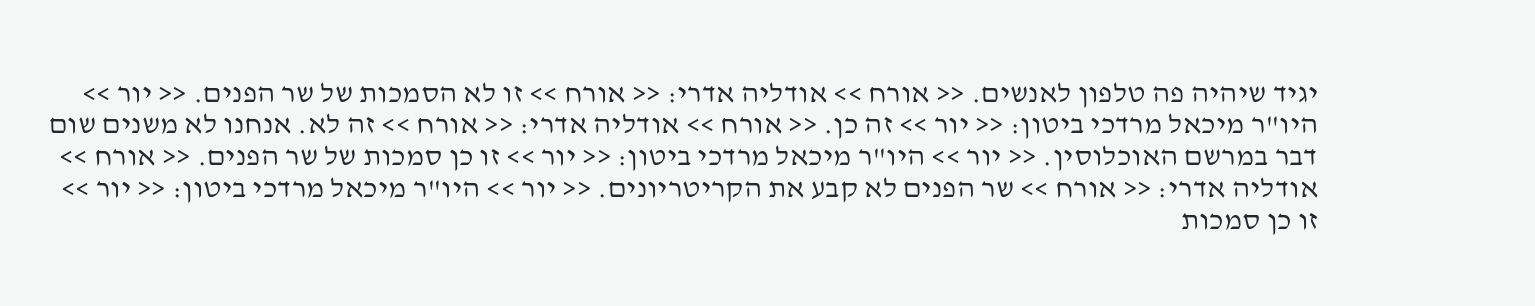יגיד שיהיה פה טלפון לאנשים. << אורח >> אודליה אדרי: << אורח >> זו לא הסמכות של שר הפנים. << יור >> היו"ר מיכאל מרדכי ביטון: << יור >> זה כן. << אורח >> אודליה אדרי: << אורח >> זה לא. אנחנו לא משנים שום דבר במרשם האוכלוסין. << יור >> היו"ר מיכאל מרדכי ביטון: << יור >> זו כן סמכות של שר הפנים. << אורח >> אודליה אדרי: << אורח >> שר הפנים לא קבע את הקריטריונים. << יור >> היו"ר מיכאל מרדכי ביטון: << יור >> זו כן סמכות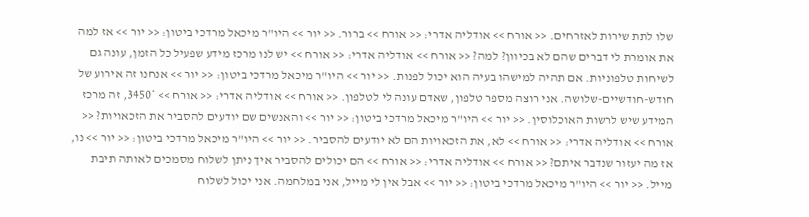שלו לתת שירות לאזרחים. << אורח >> אודליה אדרי: << אורח >> ברור. << יור >> היו"ר מיכאל מרדכי ביטון: << יור >> אז למה את אומרת לי דברים שהם לא בכיוון? למה? << אורח >> אודליה אדרי: << אורח >> יש לנו מרכז מידע שפעיל כל הזמן, עונה גם לשיחות טלפוניות. אם תהיה למישהו בעיה הוא יכול לפנות. << יור >> היו"ר מיכאל מרדכי ביטון: << יור >> אנחנו זה אירוע של חודש-חודשיים-שלושה. אני רוצה מספר טלפון, שאדם עונה לי לטלפון. << אורח >> אודליה אדרי: << אורח >> *3450, זה מרכז המידע שיש לרשות האוכלוסין. << יור >> היו"ר מיכאל מרדכי ביטון: << יור >> והאנשים שם יודעים להסביר את הזכאויות? << אורח >> אודליה אדרי: << אורח >> לא, את הזכאויות הם לא יודעים להסביר. << יור >> היו"ר מיכאל מרדכי ביטון: << יור >> נו, אז מה יעזור שנדבר איתם? << אורח >> אודליה אדרי: << אורח >> הם יכולים להסביר איך ניתן לשלוח מסמכים לאותה תיבת מייל. << יור >> היו"ר מיכאל מרדכי ביטון: << יור >> אבל אין לי מייל, אני במלחמה. אני יכול לשלוח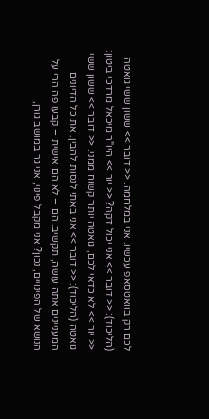לכם רק בוואטסאפ עכשיו. אני במלחמה. << דובר >> ששון ששי גואטה (הליכוד): << דובר >> אני יכול דקה? << יור >> היו"ר מיכאל מרדכי ביטון: << יור >> לא כדאי לכם, גואטה יותר קשוח ממני. << דובר >> ששון ששי גואטה (הליכוד): << דובר >> אני באתי לנסות להבין. את כל הדיונים המעניינים אתה עושה, תקשיב. הם – לא הם אישית – קבעו פה הרי על הנושא של הפינויים, נכון? אני מקבל פינוי, אני גר במושב גורן,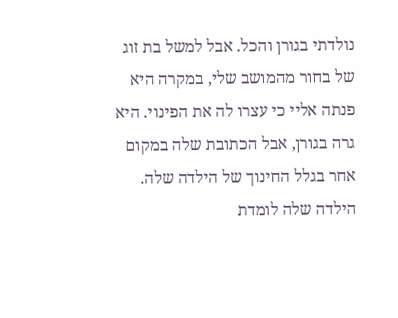נולדתי בגורן והכל. אבל למשל בת זוג של בחור מהמושב שלי, במקרה היא פנתה אליי כי עצרו לה את הפינוי. היא גרה בגורן, אבל הכתובת שלה במקום אחר בגלל החינוך של הילדה שלה. הילדה שלה לומדת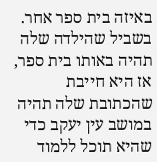באיזה בית ספר אחר. בשביל שהילדה שלה תהיה באותו בית ספר, אז היא חייבת שהכתובת שלה תהיה במושב עין יעקב כדי שהיא תוכל ללמוד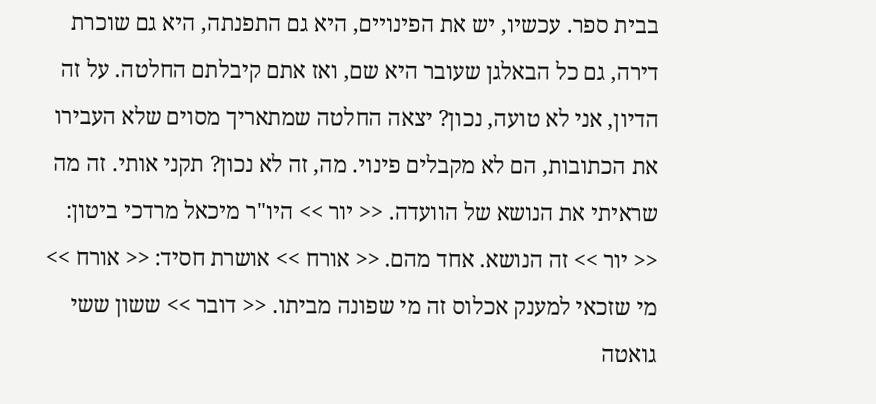בבית ספר. עכשיו, יש את הפינויים, היא גם התפנתה, היא גם שוכרת דירה, גם כל הבאלגן שעובר היא שם, ואז אתם קיבלתם החלטה. על זה הדיון, אני לא טועה, נכון? יצאה החלטה שמתאריך מסוים שלא העבירו את הכתובות, הם לא מקבלים פינוי. מה, זה לא נכון? תקני אותי. זה מה שראיתי את הנושא של הוועדה. << יור >> היו"ר מיכאל מרדכי ביטון: << יור >> זה הנושא. אחד מהם. << אורח >> אושרת חסיד: << אורח >> מי שזכאי למענק אכלוס זה מי שפונה מביתו. << דובר >> ששון ששי גואטה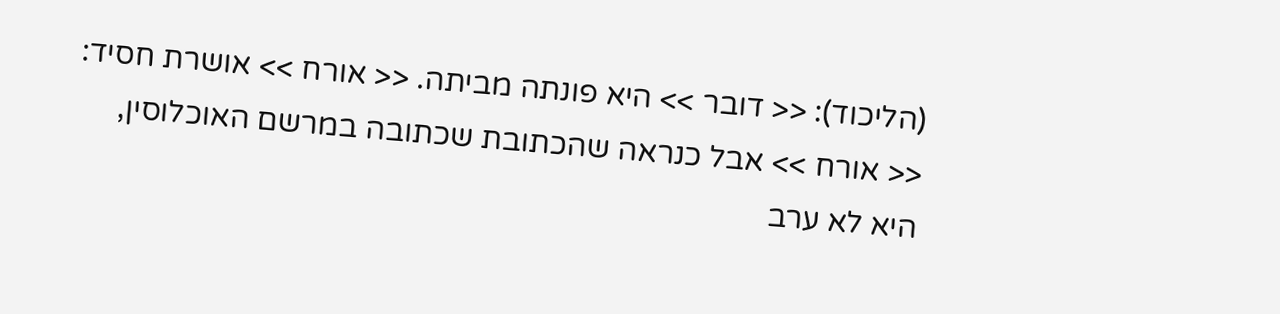(הליכוד): << דובר >> היא פונתה מביתה. << אורח >> אושרת חסיד: << אורח >> אבל כנראה שהכתובת שכתובה במרשם האוכלוסין, היא לא ערב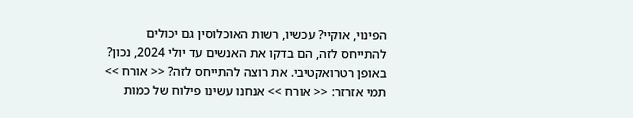הפינוי, אוקיי? עכשיו, רשות האוכלוסין גם יכולים להתייחס לזה, הם בדקו את האנשים עד יולי 2024, נכון? באופן רטרואקטיבי. את רוצה להתייחס לזה? << אורח >> תמי אזרזר: << אורח >> אנחנו עשינו פילוח של כמות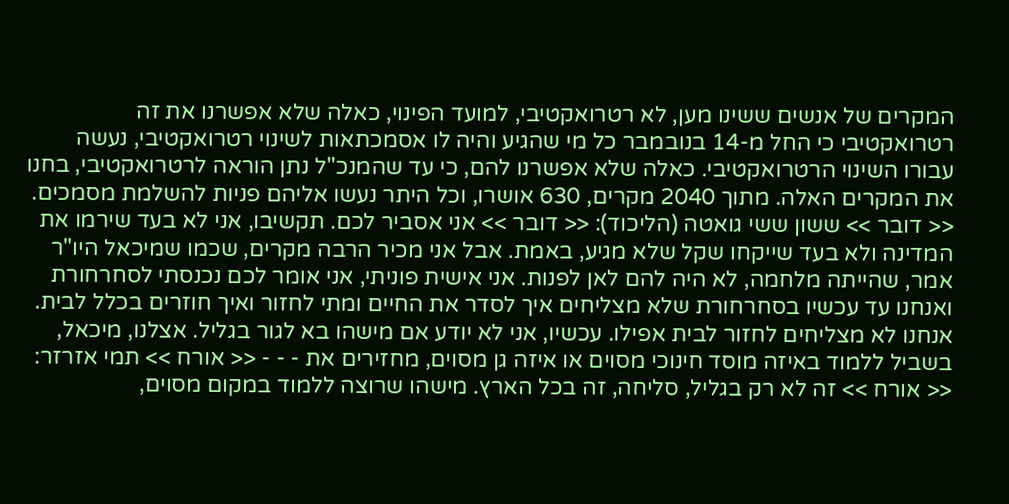המקרים של אנשים ששינו מען, לא רטרואקטיבי, למועד הפינוי, כאלה שלא אפשרנו את זה רטרואקטיבי כי החל מ-14 בנובמבר כל מי שהגיע והיה לו אסמכתאות לשינוי רטרואקטיבי, נעשה עבורו השינוי הרטרואקטיבי. כאלה שלא אפשרנו להם, כי עד שהמנכ"ל נתן הוראה לרטרואקטיבי, בחנו את המקרים האלה. מתוך 2040 מקרים, 630 אושרו, וכל היתר נעשו אליהם פניות להשלמת מסמכים. << דובר >> ששון ששי גואטה (הליכוד): << דובר >> אני אסביר לכם. תקשיבו, אני לא בעד שירמו את המדינה ולא בעד שייקחו שקל שלא מגיע, באמת. אבל אני מכיר הרבה מקרים, שכמו שמיכאל היו"ר אמר, שהייתה מלחמה, לא היה להם לאן לפנות. אני אישית פוניתי, אני אומר לכם נכנסתי לסחרחורת ואנחנו עד עכשיו בסחרחורת שלא מצליחים איך לסדר את החיים ומתי לחזור ואיך חוזרים בכלל לבית. אנחנו לא מצליחים לחזור לבית אפילו. עכשיו, אני לא יודע אם מישהו בא לגור בגליל. אצלנו, מיכאל, בשביל ללמוד באיזה מוסד חינוכי מסוים או איזה גן מסוים, מחזירים את - - - << אורח >> תמי אזרזר: << אורח >> זה לא רק בגליל, סליחה, זה בכל הארץ. מישהו שרוצה ללמוד במקום מסוים,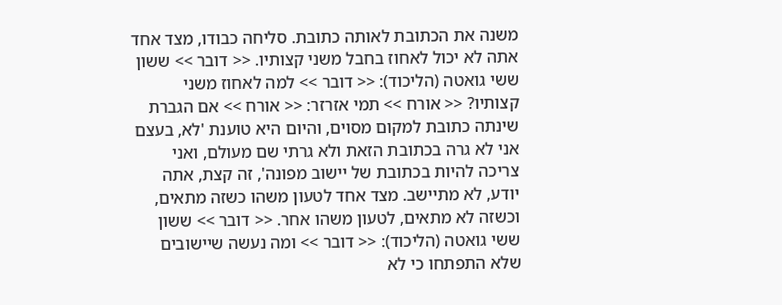משנה את הכתובת לאותה כתובת. סליחה כבודו, מצד אחד אתה לא יכול לאחוז בחבל משני קצותיו. << דובר >> ששון ששי גואטה (הליכוד): << דובר >> למה לאחוז משני קצותיו? << אורח >> תמי אזרזר: << אורח >> אם הגברת שינתה כתובת למקום מסוים, והיום היא טוענת 'לא, בעצם אני לא גרה בכתובת הזאת ולא גרתי שם מעולם, ואני צריכה להיות בכתובת של יישוב מפונה', זה קצת, אתה יודע, לא מתיישב. מצד אחד לטעון משהו כשזה מתאים, וכשזה לא מתאים, לטעון משהו אחר. << דובר >> ששון ששי גואטה (הליכוד): << דובר >> ומה נעשה שיישובים שלא התפתחו כי לא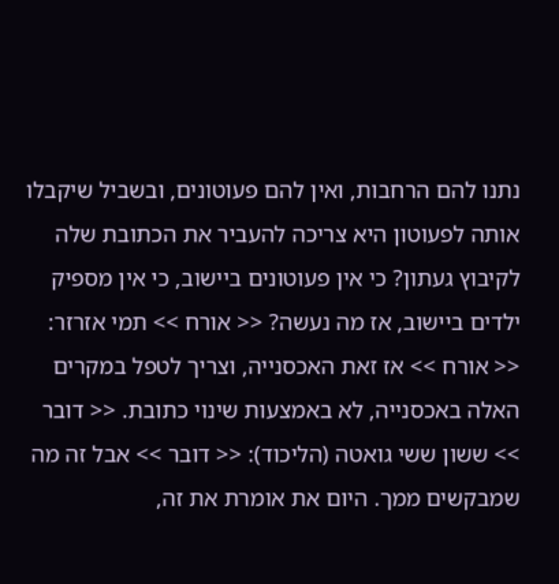נתנו להם הרחבות, ואין להם פעוטונים, ובשביל שיקבלו אותה לפעוטון היא צריכה להעביר את הכתובת שלה לקיבוץ געתון? כי אין פעוטונים ביישוב, כי אין מספיק ילדים ביישוב, אז מה נעשה? << אורח >> תמי אזרזר: << אורח >> אז זאת האכסנייה, וצריך לטפל במקרים האלה באכסנייה, לא באמצעות שינוי כתובת. << דובר >> ששון ששי גואטה (הליכוד): << דובר >> אבל זה מה שמבקשים ממך. היום את אומרת את זה,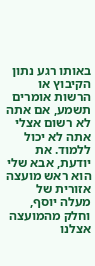באותו רגע נתון הקיבוץ או הרשות אומרים תשמע, אם אתה לא רשום אצלי אתה לא יכול ללמוד. את יודעת, אבא שלי הוא ראש מועצה אזורית של מעלה יוסף, וחלק מהמועצה אצלנו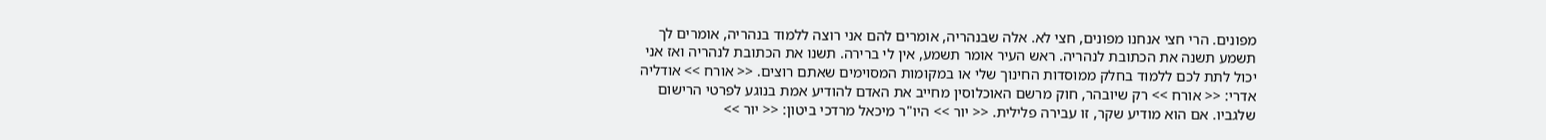מפונים. הרי חצי אנחנו מפונים, חצי לא. אלה שבנהריה, אומרים להם אני רוצה ללמוד בנהריה, אומרים לך תשמע תשנה את הכתובת לנהריה. ראש העיר אומר תשמע, אין לי ברירה. תשנו את הכתובת לנהריה ואז אני יכול לתת לכם ללמוד בחלק ממוסדות החינוך שלי או במקומות המסוימים שאתם רוצים. << אורח >> אודליה אדרי: << אורח >> רק שיובהר, חוק מרשם האוכלוסין מחייב את האדם להודיע אמת בנוגע לפרטי הרישום שלגביו. אם הוא מודיע שקר, זו עבירה פלילית. << יור >> היו"ר מיכאל מרדכי ביטון: << יור >>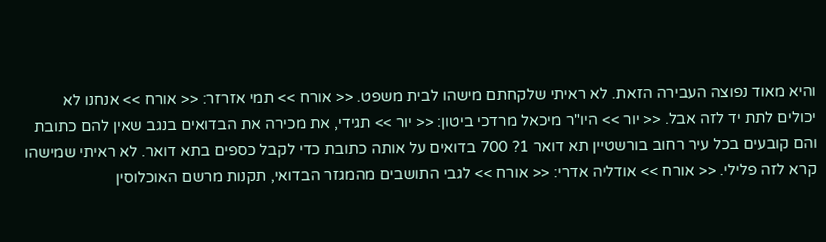והיא מאוד נפוצה העבירה הזאת. לא ראיתי שלקחתם מישהו לבית משפט. << אורח >> תמי אזרזר: << אורח >> אנחנו לא יכולים לתת יד לזה אבל. << יור >> היו"ר מיכאל מרדכי ביטון: << יור >> תגידי, את מכירה את הבדואים בנגב שאין להם כתובת והם קובעים בכל עיר רחוב בורשטיין תא דואר 1? 700 בדואים על אותה כתובת כדי לקבל כספים בתא דואר. לא ראיתי שמישהו קרא לזה פלילי. << אורח >> אודליה אדרי: << אורח >> לגבי התושבים מהמגזר הבדואי, תקנות מרשם האוכלוסין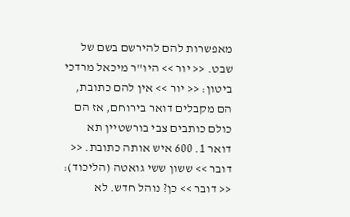מאפשרות להם להירשם בשם של שבט. << יור >> היו"ר מיכאל מרדכי ביטון: << יור >> אין להם כתובת, הם מקבלים דואר בירוחם, אז הם כולם כותבים צבי בורשטיין תא דואר 1. 600 איש אותה כתובת. << דובר >> ששון ששי גואטה (הליכוד): << דובר >> כן? נוהל חדש. לא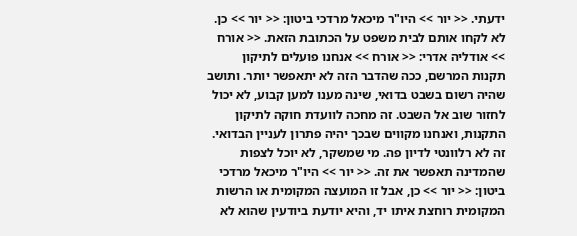ידעתי. << יור >> היו"ר מיכאל מרדכי ביטון: << יור >> כן. לא לקחו אותם לבית משפט על הכתובת הזאת. << אורח >> אודליה אדרי: << אורח >> אנחנו פועלים לתיקון תקנות המרשם, ככה שהדבר הזה לא יתאפשר יותר. ותושב שהיה רשום בשבט בדואי, שינה מענו למען קבוע, לא יכול לחזור שוב אל השבט. זה מחכה לוועדת חוקה לתיקון התקנות, ואנחנו מקווים שבכך יהיה פתרון לעניין הבדואי. זה לא רלוונטי לדיון פה. מי שמשקר, לא יוכל לצפות שהמדינה תאפשר את זה. << יור >> היו"ר מיכאל מרדכי ביטון: << יור >> כן, אבל זו המועצה המקומית או הרשות המקומית רוחצת איתו יד, והיא יודעת ביודעין שהוא לא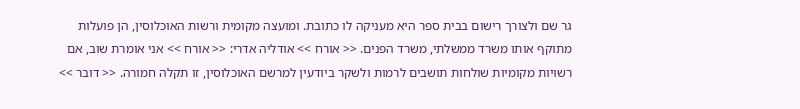גר שם ולצורך רישום בבית ספר היא מעניקה לו כתובת. ומועצה מקומית ורשות האוכלוסין, הן פועלות מתוקף אותו משרד ממשלתי, משרד הפנים. << אורח >> אודליה אדרי: << אורח >> אני אומרת שוב, אם רשויות מקומיות שולחות תושבים לרמות ולשקר ביודעין למרשם האוכלוסין, זו תקלה חמורה. << דובר >>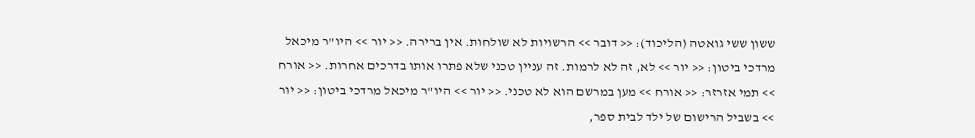ששון ששי גואטה (הליכוד): << דובר >> הרשויות לא שולחות. אין ברירה. << יור >> היו"ר מיכאל מרדכי ביטון: << יור >> לא, זה לא לרמות. זה עניין טכני שלא פתרו אותו בדרכים אחרות. << אורח >> תמי אזרזר: << אורח >> מען במרשם הוא לא טכני. << יור >> היו"ר מיכאל מרדכי ביטון: << יור >> בשביל הרישום של ילד לבית ספר,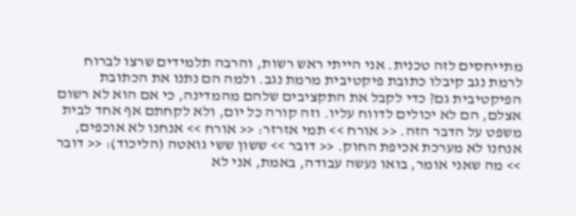מתייחסים לזה טכנית. אני הייתי ראש רשות, והרבה תלמידים שרצו לברוח לרמת נגב קיבלו כתובת פיקטיבית מרמת נגב. ולמה הם נתנו את הכתובת הפיקטיבית גם? כדי לקבל את התקציבים שלהם מהמדינה, כי אם הוא לא רשום אצלם, הם לא יכולים לדווח עליו. וזה קורה כל יום, ולא לקחתם אף אחד לבית משפט על הדבר הזה. << אורח >> תמי אזרזר: << אורח >> אנחנו לא אוכפים, אנחנו לא מערכת אכיפת החוק. << דובר >> ששון ששי גואטה (הליכוד): << דובר >> מה שאני אומר, בואו נעשה עבודה, באמת, אני לא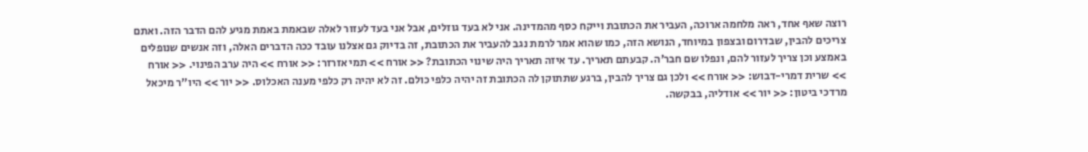רוצה שאף אחד, ראה מלחמה ארוכה, העביר את הכתובת וייקח כסף מהמדינה. אני לא בעד גוזלים, אבל אני בעד לעזור לאלה שבאמת באמת מגיע להם הדבר הזה. ואתם צריכים להבין, שבדרום ובצפון במיוחד, הנושא הזה, כמו שהוא אמר לרמת נגב להעביר את הכתובת, זה בדיוק גם אצלנו עובד ככה הדברים האלה, וזה אנשים שנופלים באמצע וכן צריך לעזור להם, ונפלו שם חבר'ה. קבעתם תאריך. עד איזה תאריך היה שינוי הכתובת? << אורח >> תמי אזרזר: << אורח >> היה ערב הפינוי. << אורח >> שרית דמרי-דבוש: << אורח >> ולכן גם צריך להבין, ברגע שתתוקן לה הכתובת זה יהיה כלפי כולם. זה לא יהיה רק כלפי מענה האכלוס. << יור >> היו"ר מיכאל מרדכי ביטון: << יור >> אודליה, בבקשה.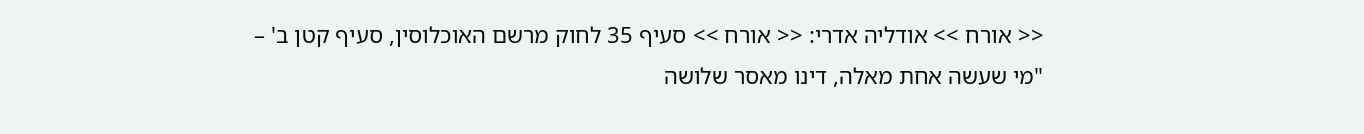<< אורח >> אודליה אדרי: << אורח >> סעיף 35 לחוק מרשם האוכלוסין, סעיף קטן ב' – "מי שעשה אחת מאלה, דינו מאסר שלושה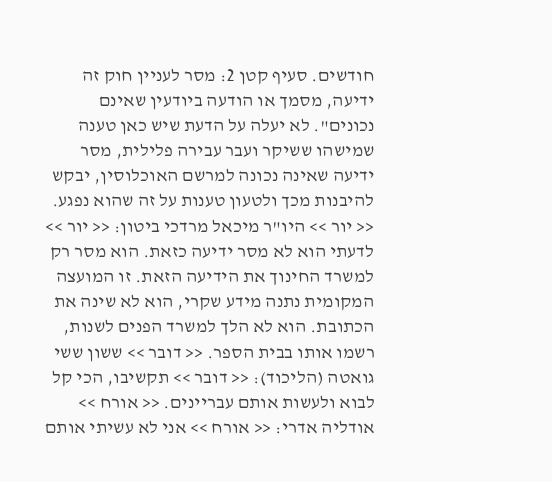חודשים. סעיף קטן 2: מסר לעניין חוק זה ידיעה, מסמך או הודעה ביודעין שאינם נכונים". לא יעלה על הדעת שיש כאן טענה שמישהו ששיקר ועבר עבירה פלילית, מסר ידיעה שאינה נכונה למרשם האוכלוסין, יבקש להיבנות מכך ולטעון טענות על זה שהוא נפגע. << יור >> היו"ר מיכאל מרדכי ביטון: << יור >> לדעתי הוא לא מסר ידיעה כזאת. הוא מסר רק למשרד החינוך את הידיעה הזאת. זו המועצה המקומית נתנה מידע שקרי, הוא לא שינה את הכתובת. הוא לא הלך למשרד הפנים לשנות, רשמו אותו בבית הספר. << דובר >> ששון ששי גואטה (הליכוד): << דובר >> תקשיבו, הכי קל לבוא ולעשות אותם עבריינים. << אורח >> אודליה אדרי: << אורח >> אני לא עשיתי אותם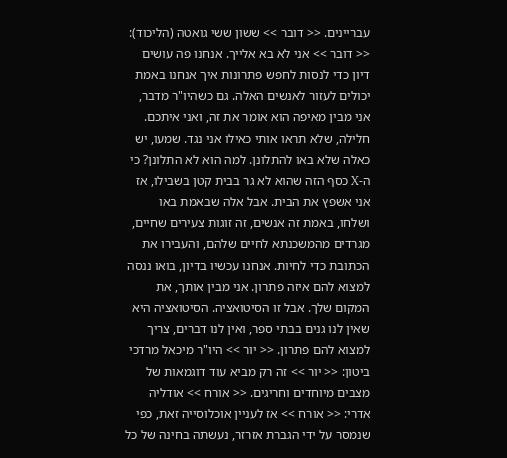עבריינים. << דובר >> ששון ששי גואטה (הליכוד): << דובר >> אני לא בא אלייך. אנחנו פה עושים דיון כדי לנסות לחפש פתרונות איך אנחנו באמת יכולים לעזור לאנשים האלה. גם כשהיו"ר מדבר, אני מבין מאיפה הוא אומר את זה, ואני איתכם. חלילה, שלא תראו אותי כאילו אני נגד. שמעו, יש כאלה שלא באו להתלונן. למה הוא לא התלונן? כי ה-X כסף הזה שהוא לא גר בבית קטן בשבילו, אז אני אשפץ את הבית. אבל אלה שבאמת באו ושלחו, באמת זה אנשים, זה זוגות צעירים שחיים, מגרדים מהמשכנתא לחיים שלהם, והעבירו את הכתובת כדי לחיות. אנחנו עכשיו בדיון, בואו ננסה למצוא להם איזה פתרון. אני מבין אותך, את המקום שלך. אבל זו הסיטואציה. הסיטואציה היא שאין לנו גנים בבתי ספר, ואין לנו דברים, צריך למצוא להם פתרון. << יור >> היו"ר מיכאל מרדכי ביטון: << יור >> זה רק מביא עוד דוגמאות של מצבים מיוחדים וחריגים. << אורח >> אודליה אדרי: << אורח >> אז לעניין אוכלוסייה זאת, כפי שנמסר על ידי הגברת אזרזר, נעשתה בחינה של כל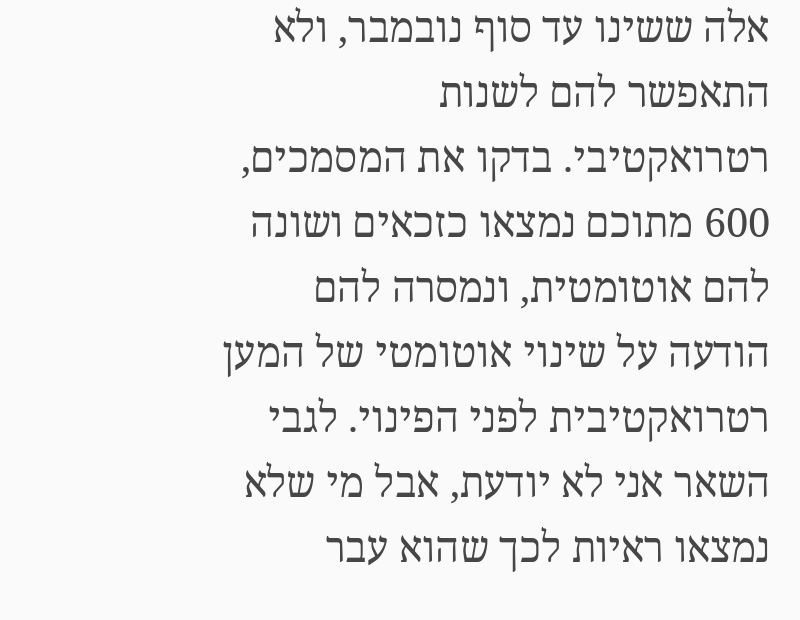אלה ששינו עד סוף נובמבר, ולא התאפשר להם לשנות רטרואקטיבי. בדקו את המסמכים, 600 מתוכם נמצאו כזכאים ושונה להם אוטומטית, ונמסרה להם הודעה על שינוי אוטומטי של המען רטרואקטיבית לפני הפינוי. לגבי השאר אני לא יודעת, אבל מי שלא נמצאו ראיות לכך שהוא עבר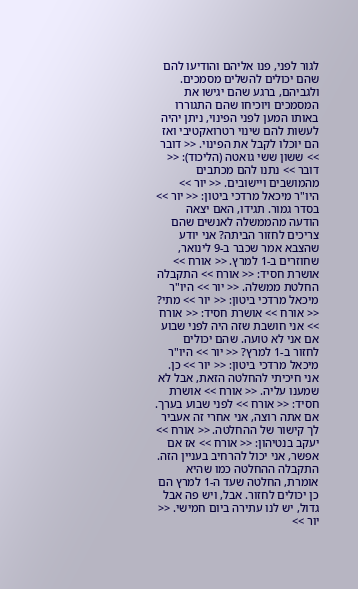לגור לפני, פנו אליהם והודיעו להם שהם יכולים להשלים מסמכים. ולגביהם, ברגע שהם יגישו את המסמכים ויוכיחו שהם התגוררו באותו המען לפני הפינוי, ניתן יהיה לעשות להם שינוי רטרואקטיבי ואז הם יוכלו לקבל את הפינוי. << דובר >> ששון ששי גואטה (הליכוד): << דובר >> נתנו להם מכתבים מהמושבים ויישובים. << יור >> היו"ר מיכאל מרדכי ביטון: << יור >> בסדר גמור. תגידו, האם יצאה הודעה מהממשלה לאנשים שהם צריכים לחזור הביתה? אני יודע שהצבא אמר שכבר ב-9 לינואר, שחוזרים ב-1 למרץ. << אורח >> אושרת חסיד: << אורח >> התקבלה החלטת ממשלה. << יור >> היו"ר מיכאל מרדכי ביטון: << יור >> מתי? << אורח >> אושרת חסיד: << אורח >> אני חושבת שזה היה לפני שבוע אם אני לא טועה. שהם יכולים לחזור ב-1 למרץ? << יור >> היו"ר מיכאל מרדכי ביטון: << יור >> כן. אני חיכיתי להחלטה הזאת, אבל לא שמענו עליה. << אורח >> אושרת חסיד: << אורח >> לפני שבוע בערך. אם אתה רוצה, אני אחרי זה אעביר לך קישור של ההחלטה. << אורח >> יעקב בנטיהון: << אורח >> אז אם אפשר, אני יכול להרחיב בעניין הזה. התקבלה ההחלטה כמו שהיא אומרת, החלטה שעד ה-1 למרץ הם כן יכולים לחזור. אבל, ויש פה אבל גדול, יש לנו עתירה ביום חמישי. << יור >>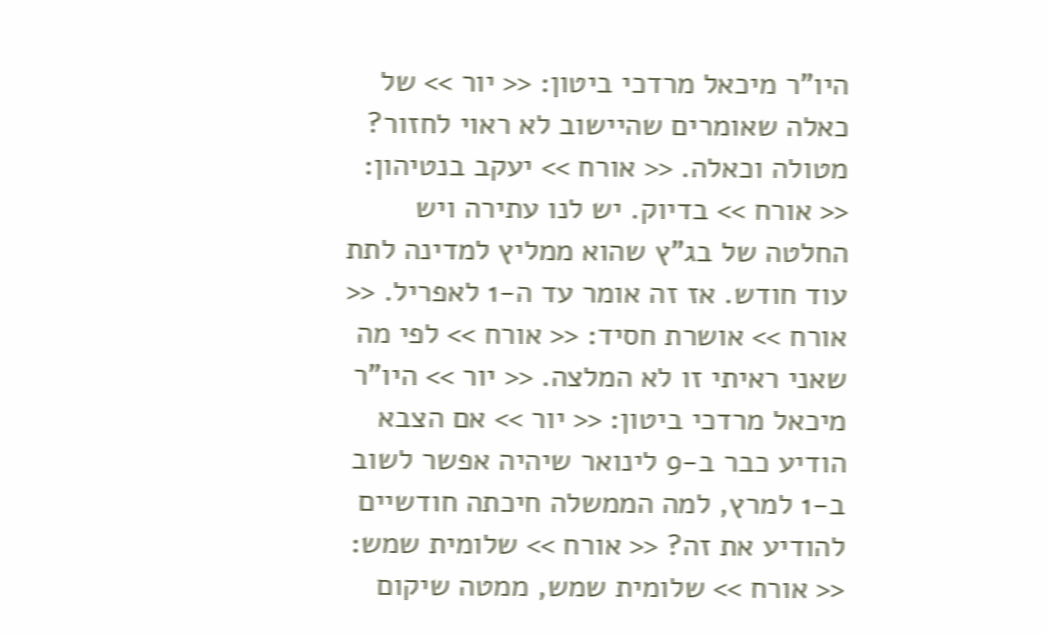היו"ר מיכאל מרדכי ביטון: << יור >> של כאלה שאומרים שהיישוב לא ראוי לחזור? מטולה וכאלה. << אורח >> יעקב בנטיהון: << אורח >> בדיוק. יש לנו עתירה ויש החלטה של בג"ץ שהוא ממליץ למדינה לתת עוד חודש. אז זה אומר עד ה-1 לאפריל. << אורח >> אושרת חסיד: << אורח >> לפי מה שאני ראיתי זו לא המלצה. << יור >> היו"ר מיכאל מרדכי ביטון: << יור >> אם הצבא הודיע כבר ב-9 לינואר שיהיה אפשר לשוב ב-1 למרץ, למה הממשלה חיכתה חודשיים להודיע את זה? << אורח >> שלומית שמש: << אורח >> שלומית שמש, ממטה שיקום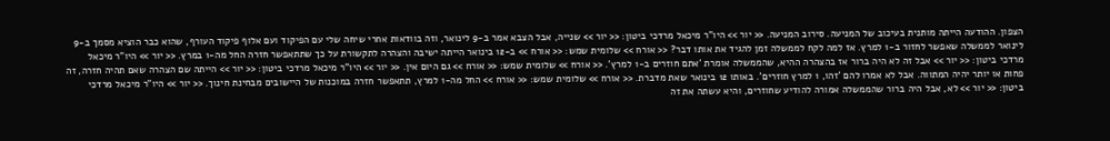הצפון. ההודעה הייתה מותנית בעיכוב של המניעה. סירוב המניעה. << יור >> היו"ר מיכאל מרדכי ביטון: << יור >> שנייה, אבל הצבא אמר ב-9 לינואר, וזה בוודאות אחרי שיחה שלי עם הפיקוד ועם אלוף פיקוד העורף, שהוא כבר הוציא מסמך ב-9 לינואר לממשלה שאפשר לחזור ב-1 למרץ. אז למה לקח לממשלה זמן להגיד את אותו דבר? << אורח >> שלומית שמש: << אורח >> ב-12 בינואר הייתה ישיבה והצהרה לתקשורת על כך שתתאפשר חזרה החל מה-1 במרץ. << יור >> היו"ר מיכאל מרדכי ביטון: << יור >> אבל זה לא היה ברור אז בהצהרה ההיא, שהממשלה אומרת 'אתם חוזרים ב-1 למרץ'. << אורח >> שלומית שמש: << אורח >> גם היום אין. << יור >> היו"ר מיכאל מרדכי ביטון: << יור >> הייתה שם הצהרה שאם תהיה חזרה, זה פחות או יותר יהיה המתווה. אבל לא אמרו להם 'זהו, 1 למרץ חוזרים'. באותו 12 בינואר שאת מדברת. << אורח >> שלומית שמש: << אורח >> החל מה-1 למרץ, תתאפשר חזרה במוכנות של היישובים מבחינת חינוך. << יור >> היו"ר מיכאל מרדכי ביטון: << יור >> לא, אבל היה ברור שהממשלה אמורה להודיע שחוזרים, והיא עשתה את זה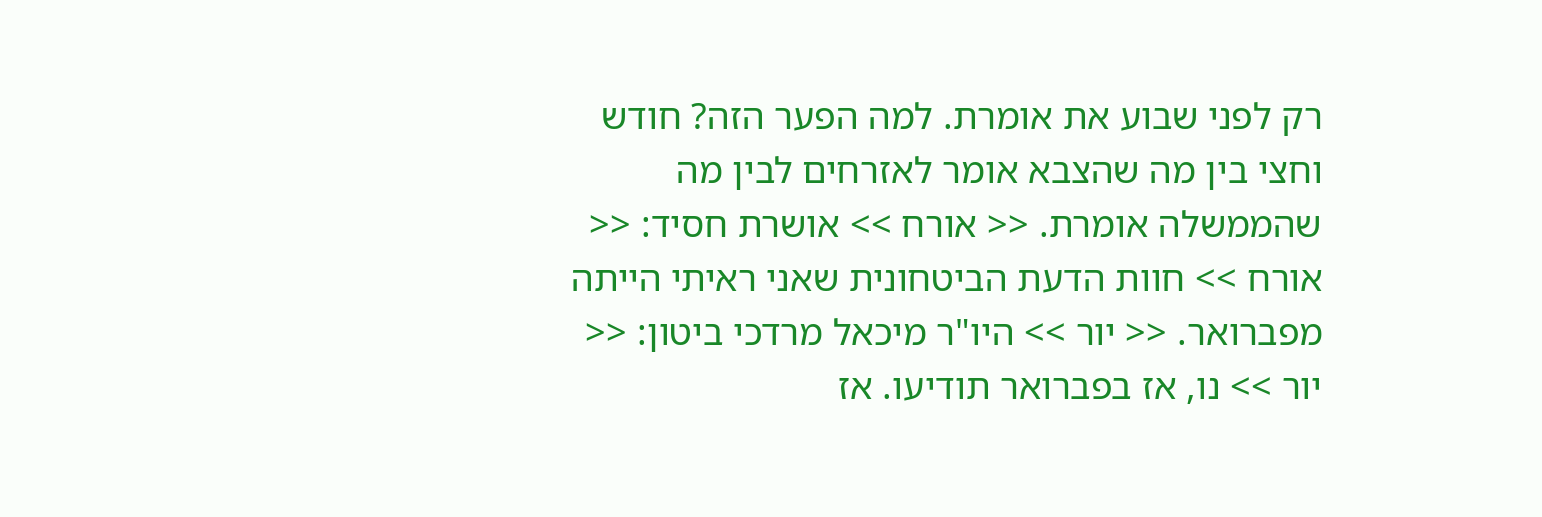רק לפני שבוע את אומרת. למה הפער הזה? חודש וחצי בין מה שהצבא אומר לאזרחים לבין מה שהממשלה אומרת. << אורח >> אושרת חסיד: << אורח >> חוות הדעת הביטחונית שאני ראיתי הייתה מפברואר. << יור >> היו"ר מיכאל מרדכי ביטון: << יור >> נו, אז בפברואר תודיעו. אז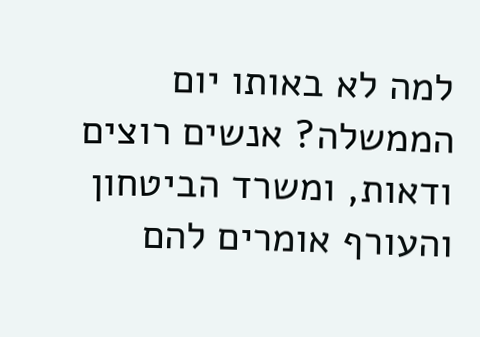למה לא באותו יום הממשלה? אנשים רוצים ודאות, ומשרד הביטחון והעורף אומרים להם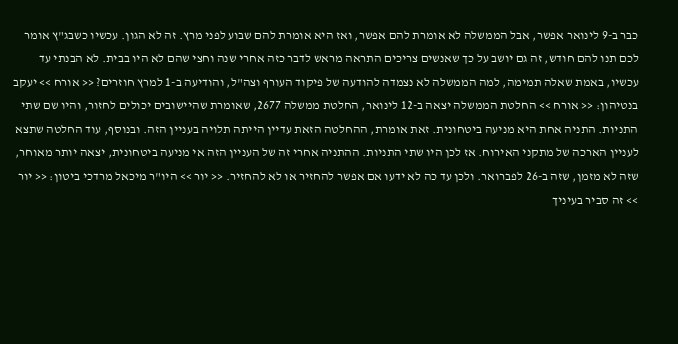כבר ב-9 לינואר אפשר, אבל הממשלה לא אומרת להם אפשר, ואז היא אומרת להם שבוע לפני מרץ. זה לא הגון. עכשיו כשבג"ץ אומר לכם תנו להם חודש, זה גם יושב על כך שאנשים צריכים התראה מראש לדבר כזה אחרי שנה וחצי שהם לא היו בבית. לא הבנתי עד עכשיו, באמת שאלה תמימה, למה הממשלה לא נצמדה להודעה של פיקוד העורף וצה"ל, והודיעה ב-1 למרץ חוזרים? << אורח >> יעקב בנטיהון: << אורח >> החלטת הממשלה יצאה ב-12 לינואר, החלטת ממשלה 2677, שאומרת שהיישובים יכולים לחזור, והיו שם שתי התניות. התניה אחת היא מניעה ביטחונית. זאת אומרת, ההחלטה הזאת עדיין הייתה תלויה בעניין הזה. ובנוסף, עוד החלטה שתצא לעניין הארכה של מתקני האירוח. אז לכן היו שתי התניות. ההתניה אחרי זה של העניין הזה אי מניעה ביטחונית, יצאה יותר מאוחר, שזה לא מזמן, שזה ב-26 לפברואר. ולכן עד כה לא ידעו אם אפשר להחזיר או לא להחזיר. << יור >> היו"ר מיכאל מרדכי ביטון: << יור >> זה סביר בעיניך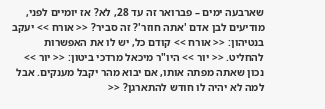שארבעה ימים – פברואר זה עד 28, לא? אז יומיים לפני, מודיעים לבן אדם 'אתה חוזר'? זה סביר? << אורח >> יעקב בנטיהון: << אורח >> קודם כל, יש לו את האפשרות להחליט. << יור >> היו"ר מיכאל מרדכי ביטון: << יור >> נכון שאתה מפתה אותו, אם יבוא מהר יקבל מענקים. אבל למה לא יהיה לו חודש להתארגן? <<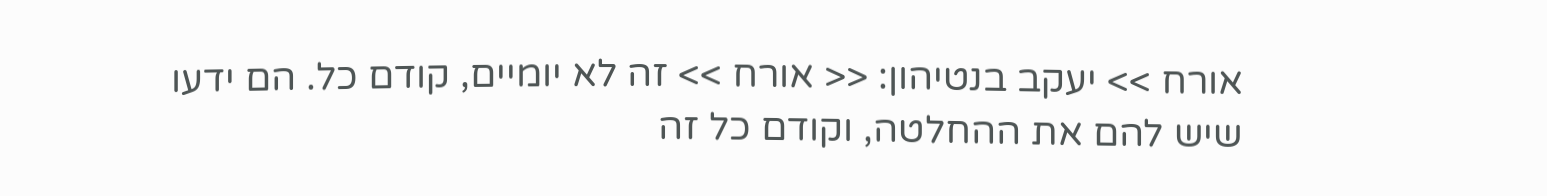אורח >> יעקב בנטיהון: << אורח >> זה לא יומיים, קודם כל. הם ידעו שיש להם את ההחלטה, וקודם כל זה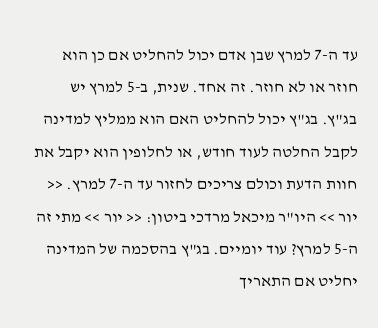עד ה-7 למרץ שבן אדם יכול להחליט אם כן הוא חוזר או לא חוזר. זה אחד. שנית, ב-5 למרץ יש בג"ץ. בג"ץ יכול להחליט האם הוא ממליץ למדינה לקבל החלטה לעוד חודש, או לחלופין הוא יקבל את חוות הדעת וכולם צריכים לחזור עד ה-7 למרץ. << יור >> היו"ר מיכאל מרדכי ביטון: << יור >> מתי זה ה-5 למרץ? עוד יומיים. בג"ץ בהסכמה של המדינה יחליט אם התאריך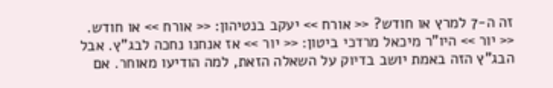זה ה-7 למרץ או חודש? << אורח >> יעקב בנטיהון: << אורח >> או חודש. << יור >> היו"ר מיכאל מרדכי ביטון: << יור >> אז אנחנו נחכה לבג"ץ. אבל הבג"ץ הזה באמת יושב בדיוק על השאלה הזאת, למה הודיעו מאוחר. אם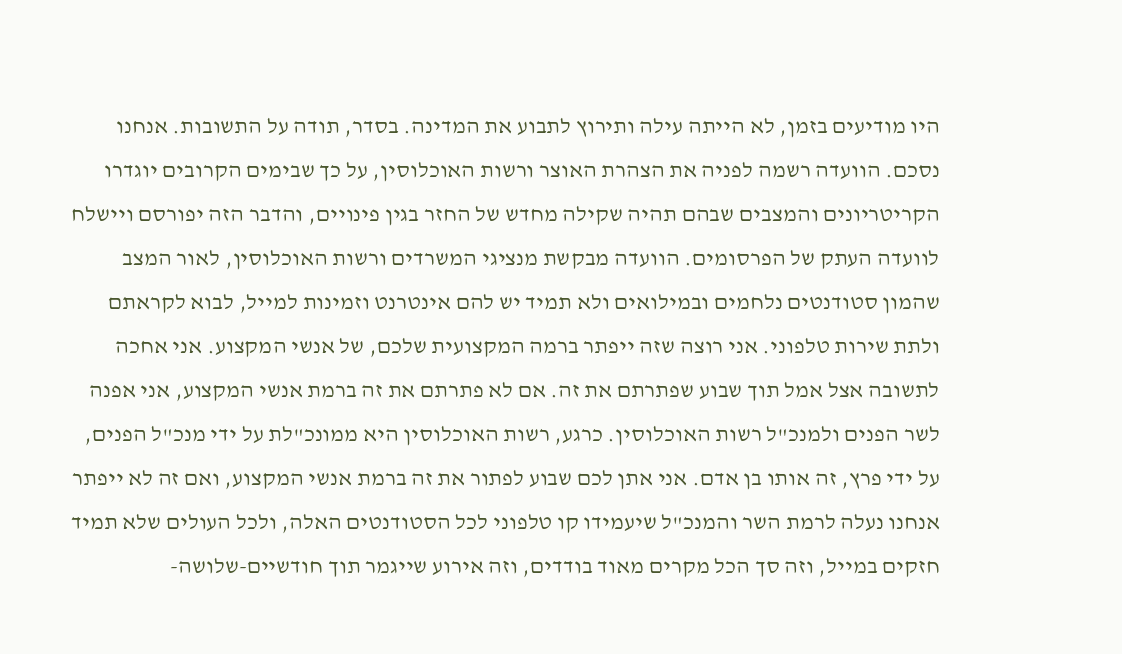היו מודיעים בזמן, לא הייתה עילה ותירוץ לתבוע את המדינה. בסדר, תודה על התשובות. אנחנו נסכם. הוועדה רשמה לפניה את הצהרת האוצר ורשות האוכלוסין, על כך שבימים הקרובים יוגדרו הקריטריונים והמצבים שבהם תהיה שקילה מחדש של החזר בגין פינויים, והדבר הזה יפורסם ויישלח לוועדה העתק של הפרסומים. הוועדה מבקשת מנציגי המשרדים ורשות האוכלוסין, לאור המצב שהמון סטודנטים נלחמים ובמילואים ולא תמיד יש להם אינטרנט וזמינות למייל, לבוא לקראתם ולתת שירות טלפוני. אני רוצה שזה ייפתר ברמה המקצועית שלכם, של אנשי המקצוע. אני אחכה לתשובה אצל אמל תוך שבוע שפתרתם את זה. אם לא פתרתם את זה ברמת אנשי המקצוע, אני אפנה לשר הפנים ולמנכ"ל רשות האוכלוסין. כרגע, רשות האוכלוסין היא ממונכ"לת על ידי מנכ"ל הפנים, על ידי פרץ, זה אותו בן אדם. אני אתן לכם שבוע לפתור את זה ברמת אנשי המקצוע, ואם זה לא ייפתר אנחנו נעלה לרמת השר והמנכ"ל שיעמידו קו טלפוני לכל הסטודנטים האלה, ולכל העולים שלא תמיד חזקים במייל, וזה סך הכל מקרים מאוד בודדים, וזה אירוע שייגמר תוך חודשיים-שלושה-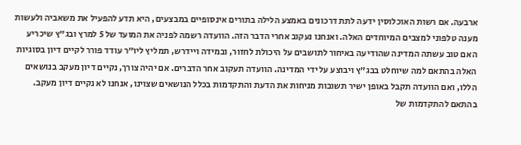ארבעה. אם רשות האוכלוסין ידעה לתת דרכונים באמצע הלילה בתורים אינסופיים במבצעים, היא תדע להפעיל את משאביה ולעשות מענה טלפוני למצבים המיוחדים האלה. ואנחנו נעקוב אחרי הדבר הזה. הוועדה רשמה לפניה את המועד של 5 למרץ ובג"ץ שיכריע האם טוב עשתה המדינה שהודיעה באיחור לתושבים על היכולת לחזור, ובמידה ויידרש, תמליץ ליו"ר עודד פורר לקיים דיון בסוגיות האלה בהתאם למה שיוחלט בבג"ץ ויבוצע על ידי המדינה. הוועדה תעקוב אחר הדברים. אם יהיה צורך, נקיים דיון מעקב בנושאים הללו, ואם הוועדה תקבל באופן ישיר תשובות מניחות את הדעת והתקדמות בכלל הנושאים שצוינו, אנחנו לא נקיים דיון מעקב. בהתאם להתקדמות של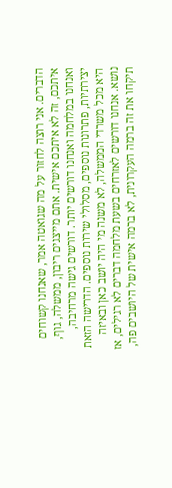הדברים. אני רוצה לחזור על מה שגואטה אמר, שאנחנו קשוחים איתכם, זה לא איתכם אישית. אתם מייצגים ריבון, ממשלה, גוף, ואנחנו במלחמה ואנחנו דורשים יותר. דורשים גישה מרחיבה, יצירתיות, פתרונות נוספים, מסלולי שירות נוספים. הדרישה הזאת היא מכל משרדי הממשלה, לא משנה מי היה יושב כאן ובאיזה נושא. אנחנו דורשים לאזרחים בשעת מלחמה דברים לא רגילים, אז תיקחו את זה ברמה העקרונית, לא ברמה אישית של היושבים פה,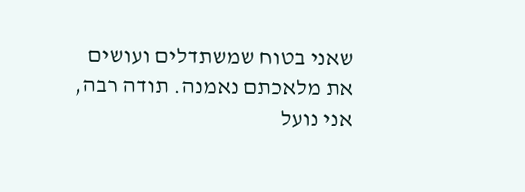שאני בטוח שמשתדלים ועושים את מלאכתם נאמנה. תודה רבה, אני נועל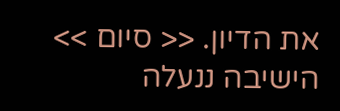את הדיון. << סיום >> הישיבה ננעלה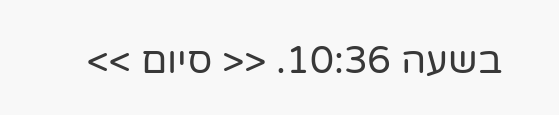בשעה 10:36. << סיום >>